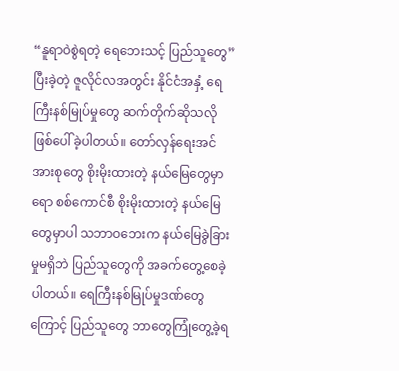“နူရာဝဲစွဲရတဲ့ ရေဘေးသင့် ပြည်သူတွေ”
ပြီးခဲ့တဲ့ ဇူလိုင်လအတွင်း နိုင်ငံအနှံ့ ရေကြီးနစ်မြုပ်မှုတွေ ဆက်တိုက်ဆိုသလို ဖြစ်ပေါ်ခဲ့ပါတယ်။ တော်လှန်ရေးအင်အားစုတွေ စိုးမိုးထားတဲ့ နယ်မြေတွေမှာရော စစ်ကောင်စီ စိုးမိုးထားတဲ့ နယ်မြေတွေမှာပါ သဘာဝဘေးက နယ်မြေခွဲခြားမှုမရှိဘဲ ပြည်သူတွေကို အခက်တွေ့စေခဲ့ပါတယ်။ ရေကြီးနစ်မြုပ်မှုဒဏ်တွေကြောင့် ပြည်သူတွေ ဘာတွေကြုံတွေ့ခဲ့ရ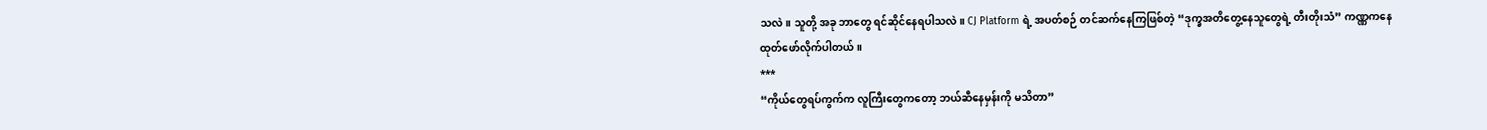သလဲ။ သူတို့ အခု ဘာတွေ ရင်ဆိုင်နေရပါသလဲ။ CJ Platform ရဲ့ အပတ်စဉ် တင်ဆက်နေကြဖြစ်တဲ့ “ဒုက္ခအတိတွေ့နေသူတွေရဲ့ တီးတိုးသံ” ကဏ္ဏကနေ ထုတ်ဖော်လိုက်ပါတယ်။
***
“ကိုယ်တွေရပ်ကွက်က လူကြီးတွေကတော့ ဘယ်ဆီနေမှန်းကို မသိတာ”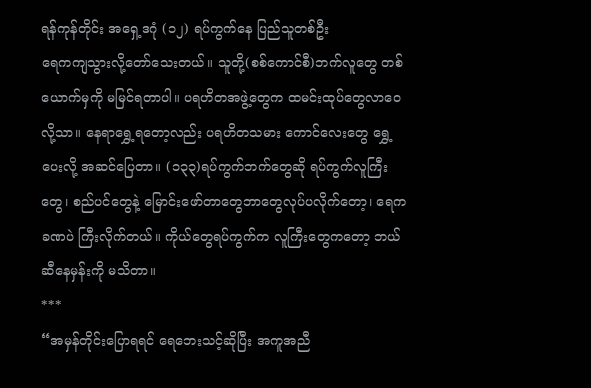ရန်ကုန်တိုင်း အရှေ့ဒဂုံ (၁၂) ရပ်ကွက်နေ ပြည်သူတစ်ဦး
ရေကကျသွားလို့တော်သေးတယ်။ သူတို့(စစ်ကောင်စီ)ဘက်လူတွေ တစ်ယောက်မှကို မမြင်ရတာပါ။ ပရဟိတအဖွဲ့တွေက ထမင်းထုပ်တွေလာဝေလို့သာ။ နေရာရွှေ့ရတော့လည်း ပရဟိတသမား ကောင်လေးတွေ ရွှေ့ပေးလို့ အဆင်ပြေတာ။ (၁၃၃)ရပ်ကွက်ဘက်တွေဆို ရပ်ကွက်လူကြီးတွေ၊ စည်ပင်တွေနဲ့ မြောင်းဖော်တာတွေဘာတွေလုပ်ပလိုက်တော့၊ ရေကခဏပဲ ကြီးလိုက်တယ်။ ကိုယ်တွေရပ်ကွက်က လူကြီးတွေကတော့ ဘယ်ဆီနေမှန်းကို မသိတာ။
***
“အမှန်တိုင်းပြောရရင် ရေဘေးသင့်ဆိုပြီး အကူအညီ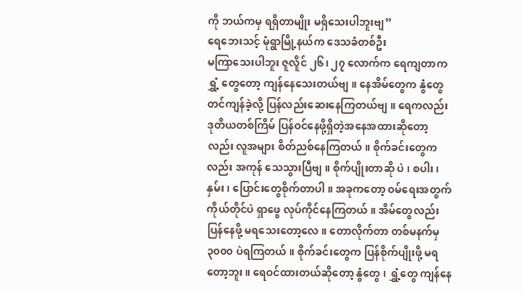ကို ဘယ်ကမှ ရရှိတာမျိုး မရှိသေးပါဘူးဗျ”
ရေဘေးသင့် မုံရွာမြို့နယ်က ဒေသခံတစ်ဦး
မကြာသေးပါဘူး ဇူလိူင် ၂၆၊ ၂၇ လောက်က ရေကျတာက ရွှံ့ တွေတော့ ကျန်နေသေးတယ်ဗျ။ နေအိမ်တွေက နွံတွေတင်ကျန်ခဲ့လို့ ပြန်လည်းဆေးနေကြတယ်ဗျ။ ရေကလည်း ဒုတိယတစ်ကြိမ် ပြန်ဝင်နေဖို့ရှိတဲ့အနေအထားဆိုတော့လည်း လူအများ စိတ်ညစ်နေကြတယ်။ စိုက်ခင်းတွေကလည်း အကုန် သေသွားပြီဗျ။ စိုက်ပျိုးတာဆို ပဲ ၊ စပါး၊ နှမ်း၊ ပြောင်းတွေစိုက်တာပါ။ အခုကတော့ ဝမ်ရေးအတွက် ကိုယ်တိုင်ပဲ ရှာဖွေ လုပ်ကိုင်နေကြတယ်။ အိမ်တွေလည်းပြန်နေဖို့ မရသေးတော့လေ။ တောလိုက်တာ တစ်မနက်မှ ၃၀၀၀ ပဲရကြတယ်။ စိုက်ခင်းတွေက ပြန်စိုက်ပျိုးဖို့ မရတော့ဘူး။ ရေဝင်ထားတယ်ဆိုတော့ နွံတွေ၊ ရွှံ့တွေ ကျန်နေ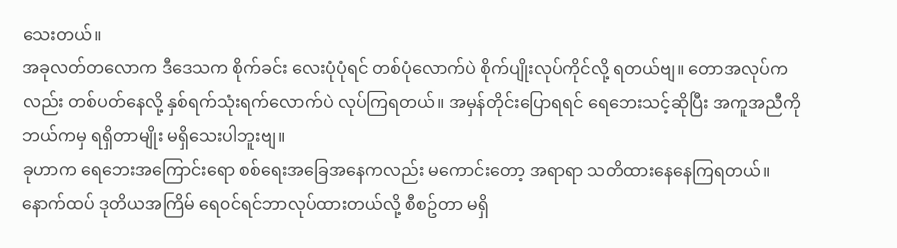သေးတယ်။
အခုလတ်တလောက ဒီဒေသက စိုက်ခင်း လေးပုံပုံရင် တစ်ပုံလောက်ပဲ စိုက်ပျိုးလုပ်ကိုင်လို့ ရတယ်ဗျ။ တောအလုပ်ကလည်း တစ်ပတ်နေလို့ နှစ်ရက်သုံးရက်လောက်ပဲ လုပ်ကြရတယ်။ အမှန်တိုင်းပြောရရင် ရေဘေးသင့်ဆိုပြီး အကူအညီကို ဘယ်ကမှ ရရှိတာမျိုး မရှိသေးပါဘူးဗျ။
ခုဟာက ရေဘေးအကြောင်းရော စစ်ရေးအခြေအနေကလည်း မကောင်းတော့ အရာရာ သတိထားနေနေကြရတယ်။ နောက်ထပ် ဒုတိယအကြိမ် ရေ၀င်ရင်ဘာလုပ်ထားတယ်လို့ စီစဥ်တာ မရှိ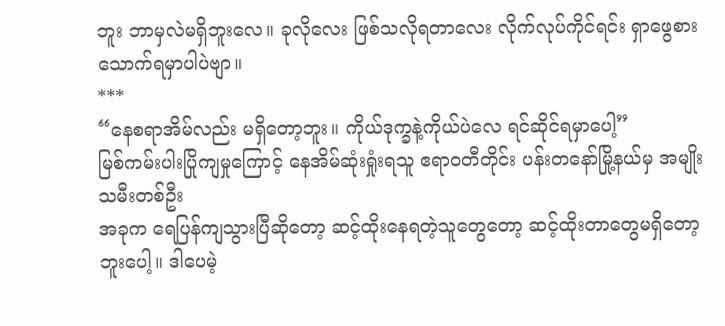ဘူး ဘာမှလဲမရှိဘူးလေ။ ခုလိုလေး ဖြစ်သလိုရတာလေး လိုက်လုပ်ကိုင်ရင်း ရှာဖွေစားသောက်ရမှာပါပဲဗျာ။
***
“နေစရာအိမ်လည်း မရှိတော့ဘူး။ ကိုယ်ဒုက္ခနဲ့ကိုယ်ပဲလေ ရင်ဆိုင်ရမှာပေါ့”
မြစ်ကမ်းပါးပြိုကျမှုကြောင့် နေအိမ်ဆုံးရှုံးရသူ ဧရာဝတီတိုင်း ပန်းတနော်မြို့နယ်မှ အမျိုးသမီးတစ်ဦး
အခုက ရေပြန်ကျသွားပြီဆိုတော့ ဆင့်ထိုးနေရတဲ့သူတွေတော့ ဆင့်ထိုးတာတွေမရှိတော့ဘူးပေါ့။ ဒါပေမဲ့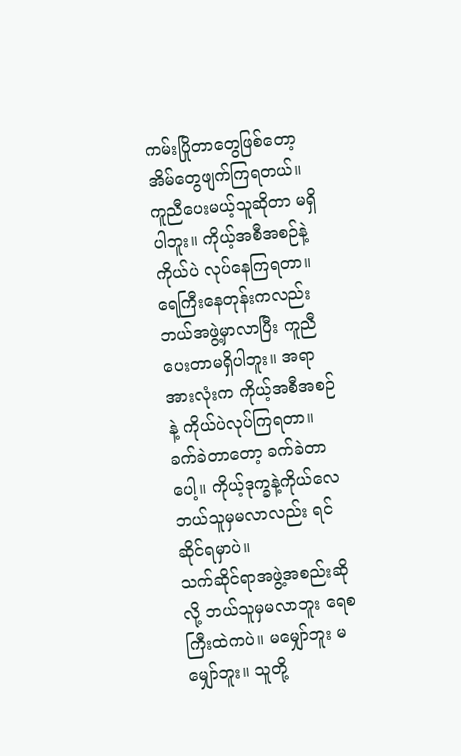ကမ်းပြိုတာတွေဖြစ်တော့ အိမ်တွေဖျက်ကြရတယ်။ ကူညီပေးမယ့်သူဆိုတာ မရှိပါဘူး။ ကိုယ့်အစီအစဉ်နဲ့ကိုယ်ပဲ လုပ်နေကြရတာ။ ရေကြီးနေတုန်းကလည်း ဘယ်အဖွဲ့မှာလာပြီး ကူညီပေးတာမရှိပါဘူး။ အရာအားလုံးက ကိုယ့်အစီအစဉ်နဲ့ ကိုယ်ပဲလုပ်ကြရတာ။ ခက်ခဲတာတော့ ခက်ခဲတာပေါ့။ ကိုယ့်ဒုက္ခနဲ့ကိုယ်လေ ဘယ်သူမှမလာလည်း ရင်ဆိုင်ရမှာပဲ။
သက်ဆိုင်ရာအဖွဲ့အစည်းဆိုလို့ ဘယ်သူမှမလာဘူး ရေစကြီးထဲကပဲ။ မမျှော်ဘူး မမျှော်ဘူး။ သူတို့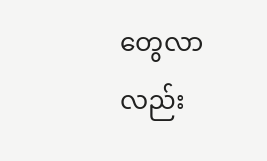တွေလာလည်း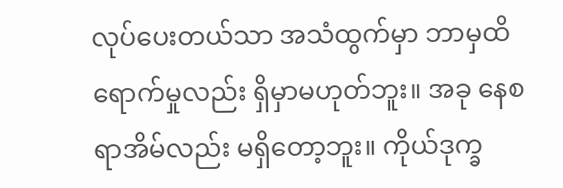လုပ်ပေးတယ်သာ အသံထွက်မှာ ဘာမှထိရောက်မှုလည်း ရှိမှာမဟုတ်ဘူး။ အခု နေစရာအိမ်လည်း မရှိတော့ဘူး။ ကိုယ်ဒုက္ခ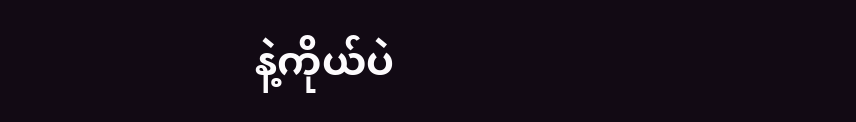နဲ့ကိုယ်ပဲ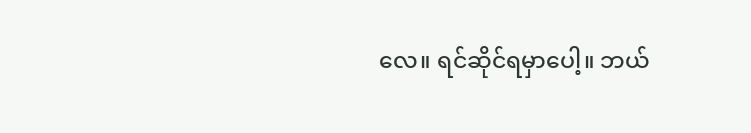လေ။ ရင်ဆိုင်ရမှာပေါ့။ ဘယ်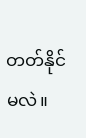တတ်နိုင်မလဲ။